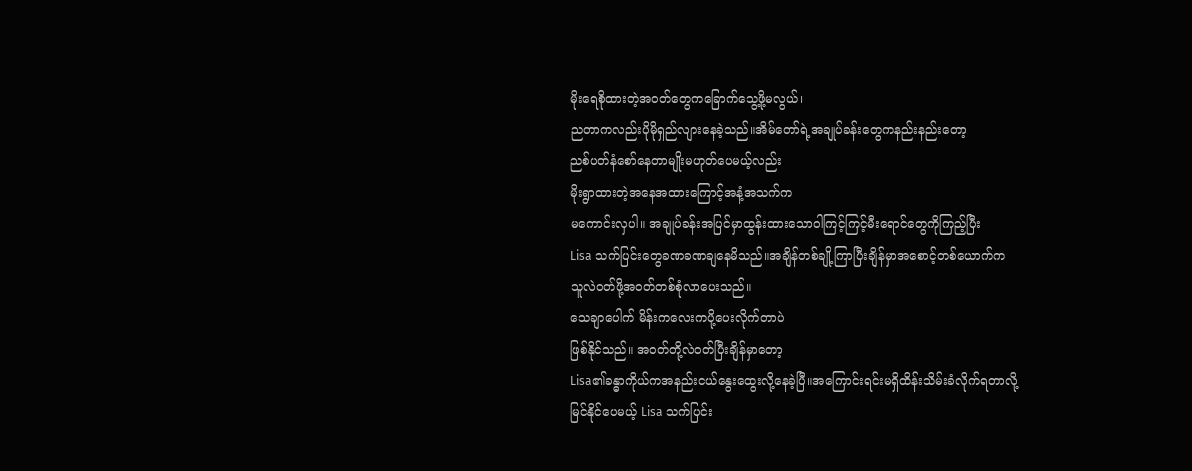မိုးရေစိုထားတဲ့အဝတ်တွေကခြောက်သွေ့ဖို့မလွယ်၊
ညတာကလည်းပိုမိုရှည်လျားနေခဲ့သည်။အိမ်တော်ရဲ့အချုပ်ခန်းတွေကနည်းနည်းတော့
ညစ်ပတ်နံစော်နေတာမျိုးမဟုတ်ပေမယ့်လည်း
မိုးရွာထားတဲ့အနေအထားကြောင့်အနံ့အသက်က
မကောင်းလှပါ။ အချုပ်ခန်းအပြင်မှာထွန်းထားသောဝါကြင့်ကြင့်မီးရောင်တွေကိုကြည့်ပြီး
Lisa သက်ပြင်းတွေခဏခဏချနေမိသည်။အချိန်တစ်ချို့ကြာပြီးချိန်မှာအစောင့်တစ်ယောက်က
သူလဲဝတ်ဖို့အဝတ်တစ်စုံလာပေးသည်။
သေချာပေါက် မိန်းကလေးကပို့ပေးလိုက်တာပဲ
ဖြစ်နိုင်သည်။ အဝတ်တို့လဲဝတ်ပြီးချိန်မှာတော့
Lisa၏ခန္ဓာကိုယ်ကအနည်းငယ်နွေးထွေးလို့နေခဲ့ပြီ။အကြောင်းရင်းမရှိထိန်းသိမ်းခံလိုက်ရတာလို့
မြင်နိုင်ပေမယ့် Lisa သက်ပြင်း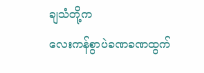ချသံတို့က
လေးကန်စွာပဲခဏခဏထွက်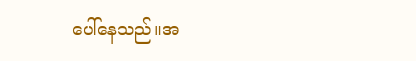ပေါ်နေသည်။အ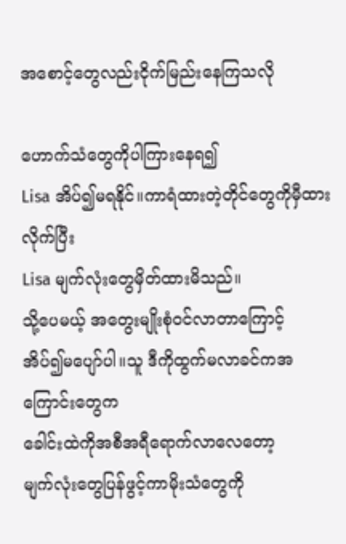အစောင့်တွေလည်းငိုက်မြည်းနေကြသလို

ဟောက်သံတွေကိုပါကြားနေရ၍
Lisa အိပ်၍မရနိုင်။ကာရံထားတဲ့တိုင်တွေကိုမှီထားလိုက်ပြီး
Lisa မျက်လုံးတွေမှိတ်ထားမိသည်။
သို့ပေမယ့် အတွေးမျိုးစုံဝင်လာတာကြောင့်
အိပ်၍မပျော်ပါ။သူ ဒီကိုထွက်မလာခင်ကအကြောင်းတွေက
ခေါင်းထဲကိုအစီအရီရောက်လာလေတော့
မျက်လုံးတွေပြန်ဖွင့်ကာမိုးသံတွေကို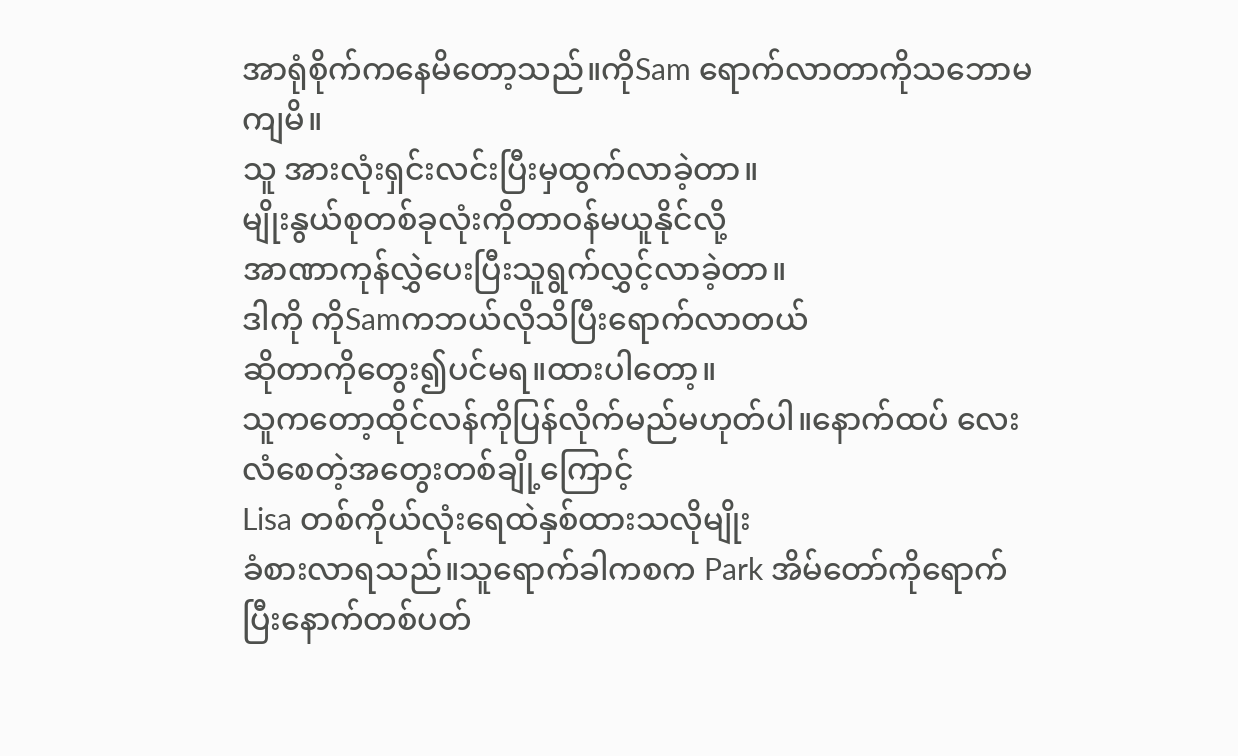အာရုံစိုက်ကနေမိတော့သည်။ကိုSam ရောက်လာတာကိုသဘောမကျမိ။
သူ အားလုံးရှင်းလင်းပြီးမှထွက်လာခဲ့တာ။
မျိုးနွယ်စုတစ်ခုလုံးကိုတာဝန်မယူနိုင်လို့
အာဏာကုန်လွှဲပေးပြီးသူရွက်လွှင့်လာခဲ့တာ။
ဒါကို ကိုSamကဘယ်လိုသိပြီးရောက်လာတယ်
ဆိုတာကိုတွေး၍ပင်မရ။ထားပါတော့။
သူကတော့ထိုင်လန်ကိုပြန်လိုက်မည်မဟုတ်ပါ။နောက်ထပ် လေးလံစေတဲ့အတွေးတစ်ချို့ကြောင့်
Lisa တစ်ကိုယ်လုံးရေထဲနှစ်ထားသလိုမျိုး
ခံစားလာရသည်။သူရောက်ခါကစက Park အိမ်တော်ကိုရောက်
ပြီးနောက်တစ်ပတ်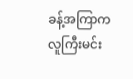ခန့်အကြာက လူကြီးမင်း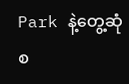Park နဲ့တွေ့ဆုံစ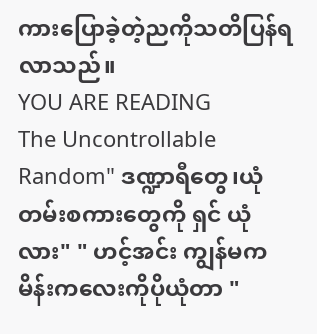ကားပြောခဲ့တဲ့ညကိုသတိပြန်ရလာသည်။
YOU ARE READING
The Uncontrollable
Random" ဒဏ္ဍာရီတွေ၊ယုံတမ်းစကားတွေကို ရှင် ယုံလား" " ဟင့်အင်း ကျွန်မက မိန်းကလေးကိုပိုယုံတာ "